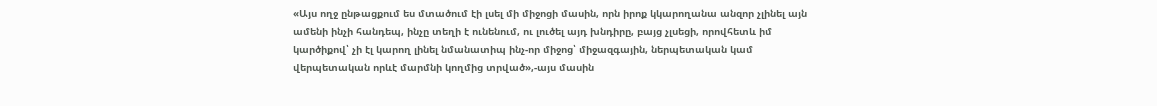«Այս ողջ ընթացքում ես մտածում էի լսել մի միջոցի մասին, որն իրոք կկարողանա անզոր չլինել այն ամենի ինչի հանդեպ, ինչը տեղի է ունենում, ու լուծել այդ խնդիրը, բայց չլսեցի, որովհետև իմ կարծիքով՝ չի էլ կարող լինել նմանատիպ ինչ-որ միջոց՝ միջազգային, ներպետական կամ վերպետական որևէ մարմնի կողմից տրված»,-այս մասին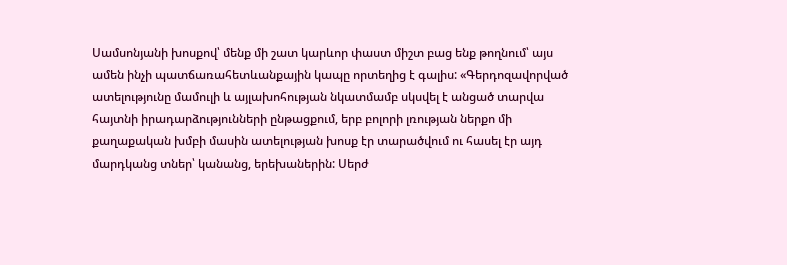Սամսոնյանի խոսքով՝ մենք մի շատ կարևոր փաստ միշտ բաց ենք թողնում՝ այս ամեն ինչի պատճառահետևանքային կապը որտեղից է գալիս: «Գերդոզավորված ատելությունը մամուլի և այլախոհության նկատմամբ սկսվել է անցած տարվա հայտնի իրադարձությունների ընթացքում, երբ բոլորի լռության ներքո մի քաղաքական խմբի մասին ատելության խոսք էր տարածվում ու հասել էր այդ մարդկանց տներ՝ կանանց, երեխաներին: Սերժ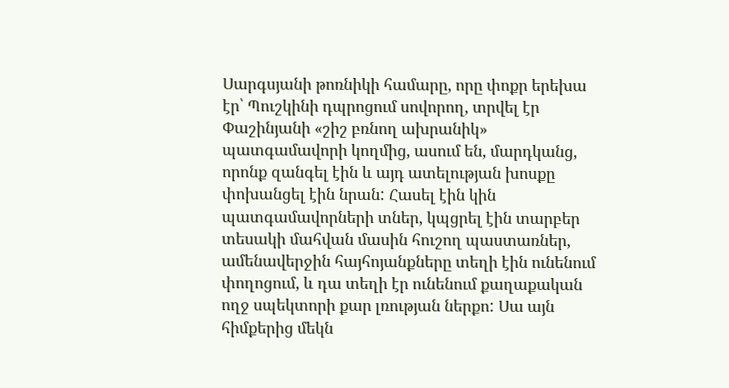Սարգսյանի թոռնիկի համարը, որը փոքր երեխա էր՝ Պուշկինի դպրոցում սովորող, տրվել էր Փաշինյանի «շիշ բռնող ախրանիկ» պատգամավորի կողմից, ասում են, մարդկանց, որոնք զանգել էին և այդ ատելության խոսքը փոխանցել էին նրան: Հասել էին կին պատգամավորների տներ, կպցրել էին տարբեր տեսակի մահվան մասին հուշող պաստառներ, ամենավերջին հայհոյանքները տեղի էին ունենում փողոցում, և դա տեղի էր ունենում քաղաքական ողջ սպեկտորի քար լռության ներքո: Սա այն հիմքերից մեկն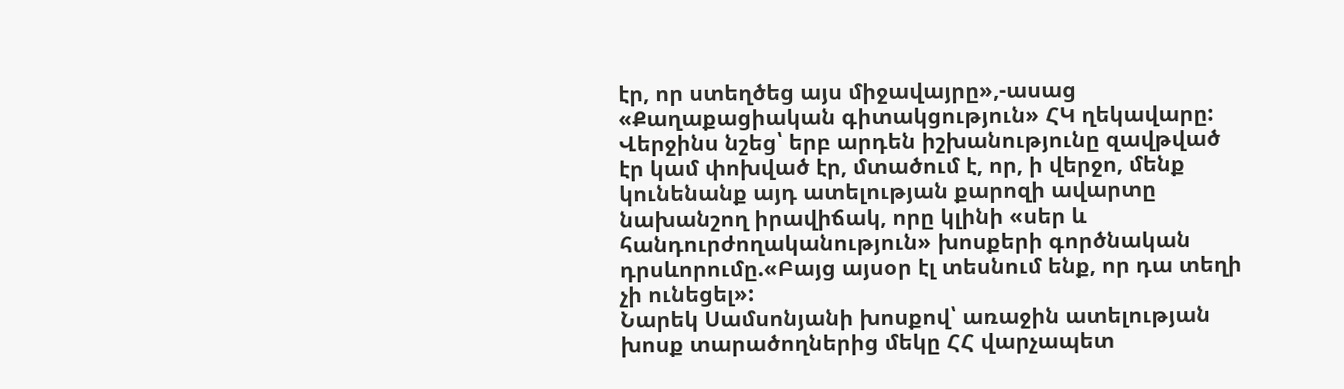էր, որ ստեղծեց այս միջավայրը»,-ասաց «Քաղաքացիական գիտակցություն» ՀԿ ղեկավարը:
Վերջինս նշեց՝ երբ արդեն իշխանությունը զավթված էր կամ փոխված էր, մտածում է, որ, ի վերջո, մենք կունենանք այդ ատելության քարոզի ավարտը նախանշող իրավիճակ, որը կլինի «սեր և հանդուրժողականություն» խոսքերի գործնական դրսևորումը.«Բայց այսօր էլ տեսնում ենք, որ դա տեղի չի ունեցել»:
Նարեկ Սամսոնյանի խոսքով՝ առաջին ատելության խոսք տարածողներից մեկը ՀՀ վարչապետ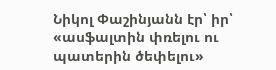Նիկոլ Փաշինյանն էր՝ իր՝ «ասֆալտին փռելու ու պատերին ծեփելու»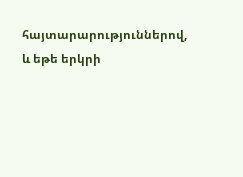հայտարարություններով, և եթե երկրի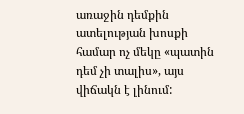առաջին դեմքին ատելության խոսքի համար ոչ մեկը «պատին դեմ չի տալիս», այս վիճակն է լինում: